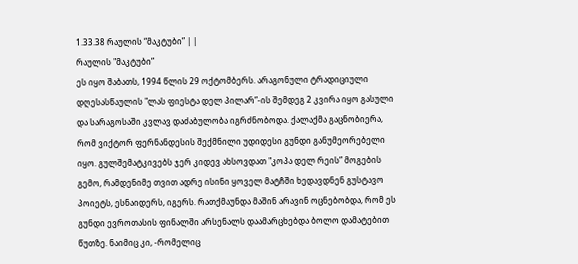1.33.38 რაულის “მაკტუბი” | |
რაულის "მაკტუბი”
ეს იყო შაბათს, 1994 წლის 29 ოქტომბერს. არაგონული ტრადიციული დღესასწაულის "ლას ფიესტა დელ პილარ”-ის შემდეგ 2 კვირა იყო გასული და სარაგოსაში კვლავ დაძაბულობა იგრძნობოდა. ქალაქმა გაცნობიერა, რომ ვიქტორ ფერნანდესის შექმნილი უდიდესი გუნდი განუმეორებელი იყო. გულშემატკივებს ჯერ კიდევ ახსოვდათ "კოპა დელ რეის” მოგების გემო, რამდენიმე თვით ადრე ისინი ყოველ მატჩში ხედავდნენ გუსტავო პოიეტს, ესნაიდერს, იგერს. რათქმაუნდა მაშინ არავინ ოცნებობდა, რომ ეს გუნდი ევროთასის ფინალში არსენალს დაამარცხებდა ბოლო დამატებით წუთზე. ნაიმიც კი, -რომელიც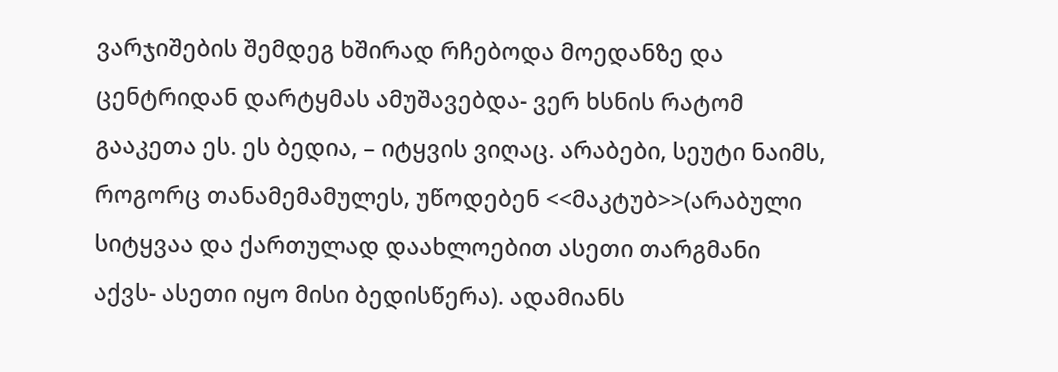ვარჯიშების შემდეგ ხშირად რჩებოდა მოედანზე და ცენტრიდან დარტყმას ამუშავებდა- ვერ ხსნის რატომ გააკეთა ეს. ეს ბედია, – იტყვის ვიღაც. არაბები, სეუტი ნაიმს, როგორც თანამემამულეს, უწოდებენ <<მაკტუბ>>(არაბული სიტყვაა და ქართულად დაახლოებით ასეთი თარგმანი აქვს- ასეთი იყო მისი ბედისწერა). ადამიანს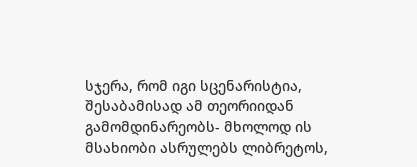სჯერა, რომ იგი სცენარისტია, შესაბამისად ამ თეორიიდან გამომდინარეობს- მხოლოდ ის მსახიობი ასრულებს ლიბრეტოს,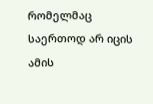რომელმაც საერთოდ არ იცის ამის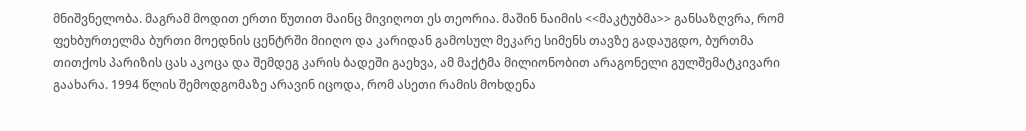მნიშვნელობა. მაგრამ მოდით ერთი წუთით მაინც მივიღოთ ეს თეორია. მაშინ ნაიმის <<მაკტუბმა>> განსაზღვრა, რომ ფეხბურთელმა ბურთი მოედნის ცენტრში მიიღო და კარიდან გამოსულ მეკარე სიმენს თავზე გადაუგდო, ბურთმა თითქოს პარიზის ცას აკოცა და შემდეგ კარის ბადეში გაეხვა, ამ მაქტმა მილიონობით არაგონელი გულშემატკივარი გაახარა. 1994 წლის შემოდგომაზე არავინ იცოდა, რომ ასეთი რამის მოხდენა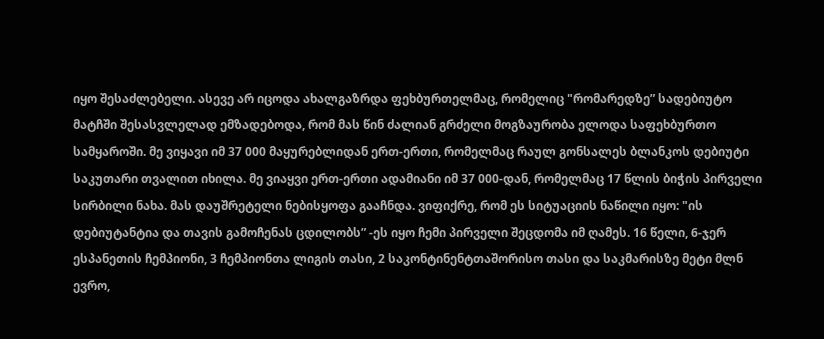იყო შესაძლებელი. ასევე არ იცოდა ახალგაზრდა ფეხბურთელმაც, რომელიც "რომარედზე” სადებიუტო მატჩში შესასვლელად ემზადებოდა, რომ მას წინ ძალიან გრძელი მოგზაურობა ელოდა საფეხბურთო სამყაროში. მე ვიყავი იმ 37 000 მაყურებლიდან ერთ-ერთი, რომელმაც რაულ გონსალეს ბლანკოს დებიუტი საკუთარი თვალით იხილა. მე ვიაყვი ერთ-ერთი ადამიანი იმ 37 000-დან, რომელმაც 17 წლის ბიჭის პირველი სირბილი ნახა. მას დაუშრეტელი ნებისყოფა გააჩნდა. ვიფიქრე, რომ ეს სიტუაციის ნაწილი იყო: "ის დებიუტანტია და თავის გამოჩენას ცდილობს” -ეს იყო ჩემი პირველი შეცდომა იმ ღამეს. 16 წელი, 6-ჯერ ესპანეთის ჩემპიონი, 3 ჩემპიონთა ლიგის თასი, 2 საკონტინენტთაშორისო თასი და საკმარისზე მეტი მლნ ევრო,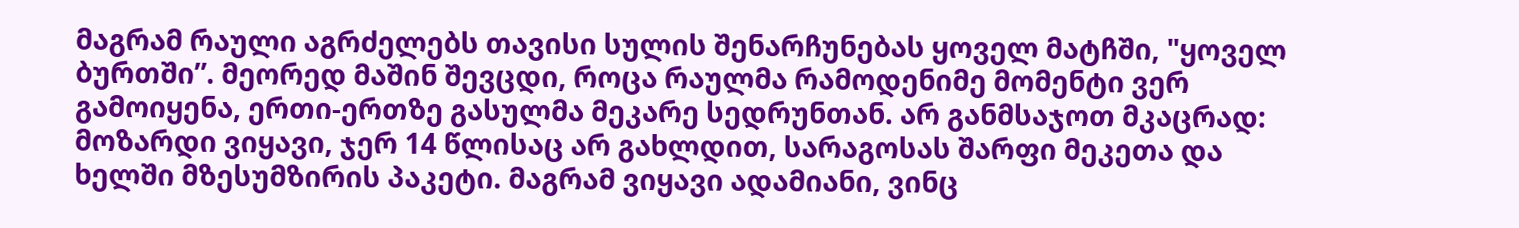მაგრამ რაული აგრძელებს თავისი სულის შენარჩუნებას ყოველ მატჩში, "ყოველ ბურთში”. მეორედ მაშინ შევცდი, როცა რაულმა რამოდენიმე მომენტი ვერ გამოიყენა, ერთი-ერთზე გასულმა მეკარე სედრუნთან. არ განმსაჯოთ მკაცრად: მოზარდი ვიყავი, ჯერ 14 წლისაც არ გახლდით, სარაგოსას შარფი მეკეთა და ხელში მზესუმზირის პაკეტი. მაგრამ ვიყავი ადამიანი, ვინც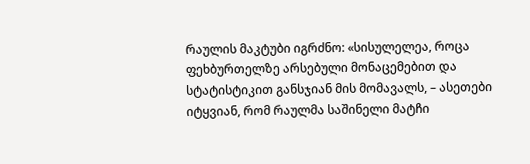რაულის მაკტუბი იგრძნო: «სისულელეა, როცა ფეხბურთელზე არსებული მონაცემებით და სტატისტიკით განსჯიან მის მომავალს, – ასეთები იტყვიან, რომ რაულმა საშინელი მატჩი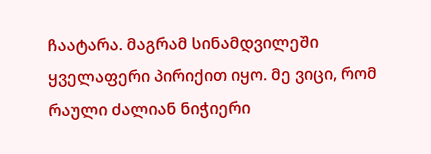ჩაატარა. მაგრამ სინამდვილეში ყველაფერი პირიქით იყო. მე ვიცი, რომ რაული ძალიან ნიჭიერი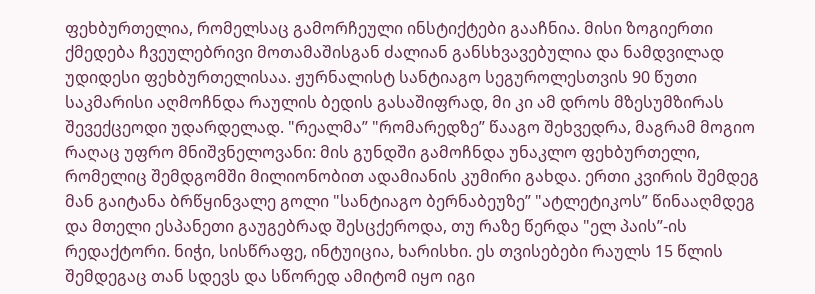ფეხბურთელია, რომელსაც გამორჩეული ინსტიქტები გააჩნია. მისი ზოგიერთი ქმედება ჩვეულებრივი მოთამაშისგან ძალიან განსხვავებულია და ნამდვილად უდიდესი ფეხბურთელისაა. ჟურნალისტ სანტიაგო სეგუროლესთვის 90 წუთი საკმარისი აღმოჩნდა რაულის ბედის გასაშიფრად, მი კი ამ დროს მზესუმზირას შევექცეოდი უდარდელად. "რეალმა” "რომარედზე” წააგო შეხვედრა, მაგრამ მოგიო რაღაც უფრო მნიშვნელოვანი: მის გუნდში გამოჩნდა უნაკლო ფეხბურთელი, რომელიც შემდგომში მილიონობით ადამიანის კუმირი გახდა. ერთი კვირის შემდეგ მან გაიტანა ბრწყინვალე გოლი "სანტიაგო ბერნაბეუზე” "ატლეტიკოს” წინააღმდეგ და მთელი ესპანეთი გაუგებრად შესცქეროდა, თუ რაზე წერდა "ელ პაის”-ის რედაქტორი. ნიჭი, სისწრაფე, ინტუიცია, ხარისხი. ეს თვისებები რაულს 15 წლის შემდეგაც თან სდევს და სწორედ ამიტომ იყო იგი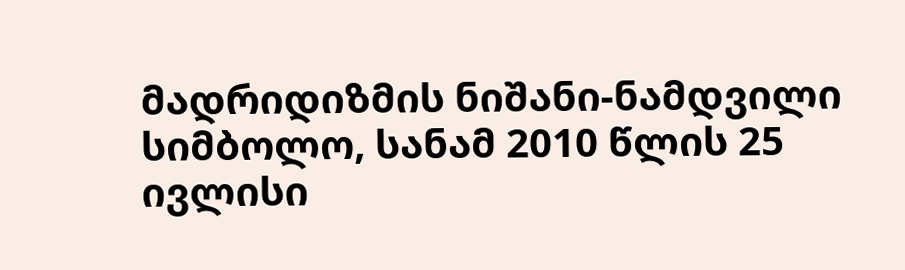მადრიდიზმის ნიშანი-ნამდვილი სიმბოლო, სანამ 2010 წლის 25 ივლისი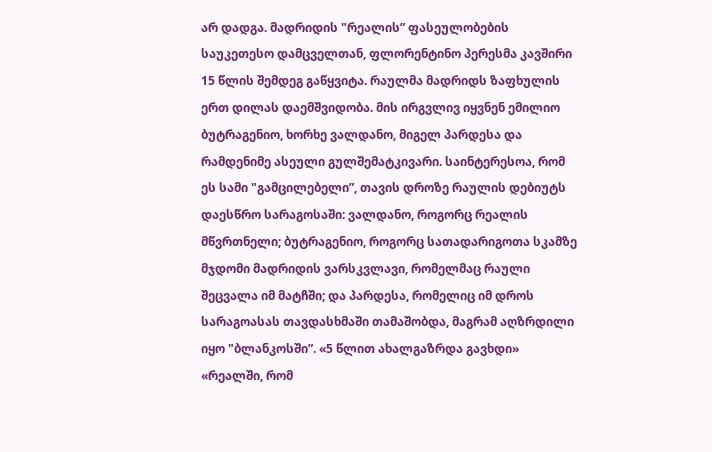არ დადგა. მადრიდის "რეალის” ფასეულობების საუკეთესო დამცველთან, ფლორენტინო პერესმა კავშირი 15 წლის შემდეგ გაწყვიტა. რაულმა მადრიდს ზაფხულის ერთ დილას დაემშვიდობა. მის ირგვლივ იყვნენ ემილიო ბუტრაგენიო, ხორხე ვალდანო, მიგელ პარდესა და რამდენიმე ასეული გულშემატკივარი. საინტერესოა, რომ ეს სამი "გამცილებელი”, თავის დროზე რაულის დებიუტს დაესწრო სარაგოსაში: ვალდანო, როგორც რეალის მწვრთნელი; ბუტრაგენიო, როგორც სათადარიგოთა სკამზე მჯდომი მადრიდის ვარსკვლავი, რომელმაც რაული შეცვალა იმ მატჩში; და პარდესა, რომელიც იმ დროს სარაგოასას თავდასხმაში თამაშობდა, მაგრამ აღზრდილი იყო "ბლანკოსში”. «5 წლით ახალგაზრდა გავხდი» «რეალში, რომ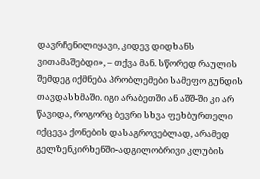დავრჩენილიყავი, კიდევ დიდხანს ვითამაშებდი», – თქვა მან. სწორედ რაულის შემდეგ იქმნება პრობლემები სამეფო გუნდის თავდასხმაში. იგი არაბეთში ან აშშ-ში კი არ წავიდა, როგორც ბევრი სხვა ფეხბურთელი იქცევა ქონების დასაგროვებლად, არამედ გელზენკირხენში-ადგილობრივი კლუბის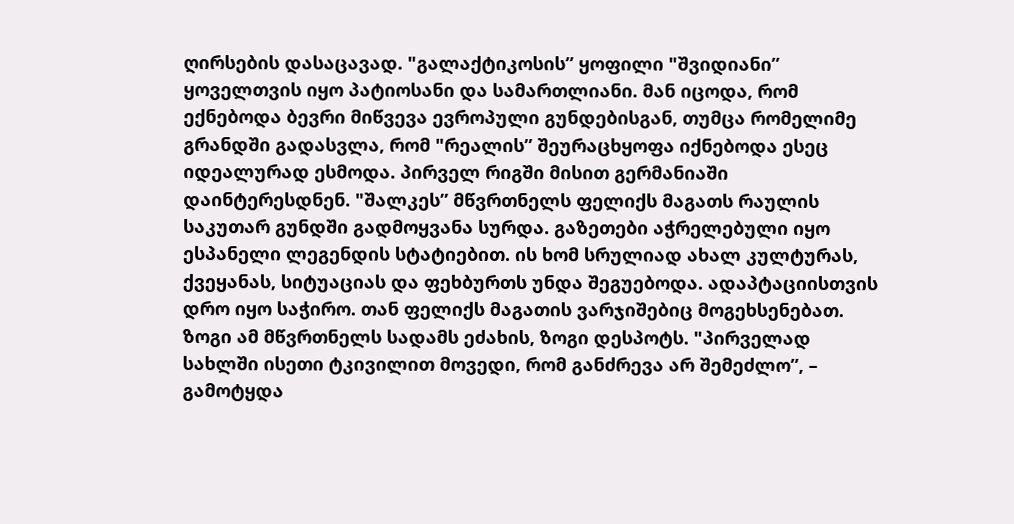ღირსების დასაცავად. "გალაქტიკოსის” ყოფილი "შვიდიანი” ყოველთვის იყო პატიოსანი და სამართლიანი. მან იცოდა, რომ ექნებოდა ბევრი მიწვევა ევროპული გუნდებისგან, თუმცა რომელიმე გრანდში გადასვლა, რომ "რეალის” შეურაცხყოფა იქნებოდა ესეც იდეალურად ესმოდა. პირველ რიგში მისით გერმანიაში დაინტერესდნენ. "შალკეს” მწვრთნელს ფელიქს მაგათს რაულის საკუთარ გუნდში გადმოყვანა სურდა. გაზეთები აჭრელებული იყო ესპანელი ლეგენდის სტატიებით. ის ხომ სრულიად ახალ კულტურას, ქვეყანას, სიტუაციას და ფეხბურთს უნდა შეგუებოდა. ადაპტაციისთვის დრო იყო საჭირო. თან ფელიქს მაგათის ვარჯიშებიც მოგეხსენებათ. ზოგი ამ მწვრთნელს სადამს ეძახის, ზოგი დესპოტს. "პირველად სახლში ისეთი ტკივილით მოვედი, რომ განძრევა არ შემეძლო”, – გამოტყდა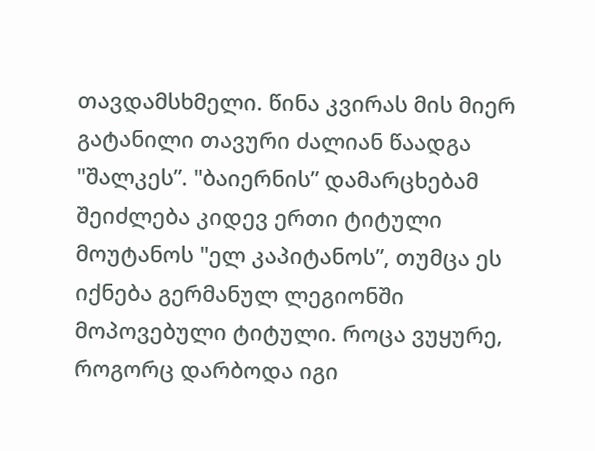თავდამსხმელი. წინა კვირას მის მიერ გატანილი თავური ძალიან წაადგა "შალკეს”. "ბაიერნის” დამარცხებამ შეიძლება კიდევ ერთი ტიტული მოუტანოს "ელ კაპიტანოს”, თუმცა ეს იქნება გერმანულ ლეგიონში მოპოვებული ტიტული. როცა ვუყურე, როგორც დარბოდა იგი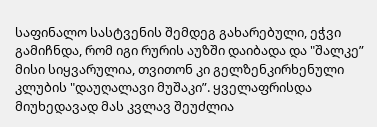საფინალო სასტვენის შემდეგ გახარებული, ეჭვი გამიჩნდა, რომ იგი რურის აუზში დაიბადა და "შალკე” მისი სიყვარულია, თვითონ კი გელზენკირხენული კლუბის "დაუღალავი მუშაკი”. ყველაფრისდა მიუხედავად მას კვლავ შეუძლია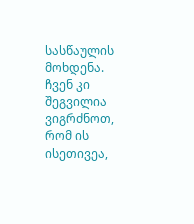სასწაულის მოხდენა. ჩვენ კი შეგვილია ვიგრძნოთ, რომ ის ისეთივეა,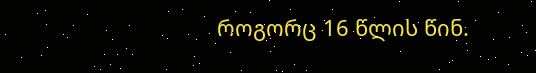როგორც 16 წლის წინ.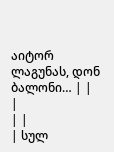აიტორ ლაგუნას, დონ ბალონი… | |
|
| |
| სულ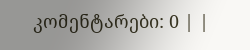კომენტარები: 0 | |